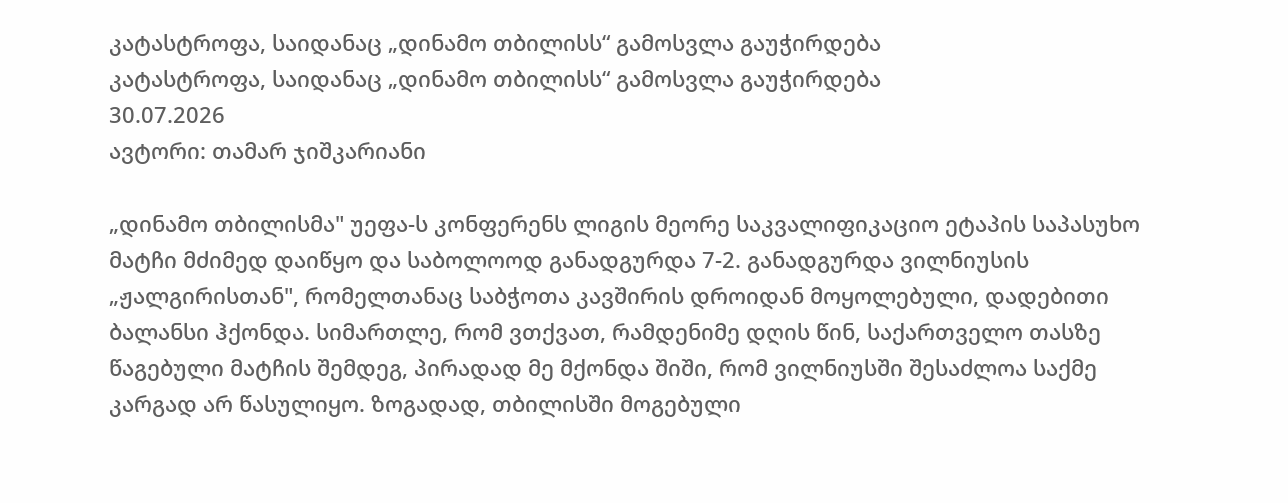კატასტროფა, საიდანაც „დინამო თბილისს“ გამოსვლა გაუჭირდება
კატასტროფა, საიდანაც „დინამო თბილისს“ გამოსვლა გაუჭირდება
30.07.2026
ავტორი: თამარ ჯიშკარიანი

„დინამო თბილისმა" უეფა-ს კონფერენს ლიგის მეორე საკვალიფიკაციო ეტაპის საპასუხო მატჩი მძიმედ დაიწყო და საბოლოოდ განადგურდა 7-2. განადგურდა ვილნიუსის „ჟალგირისთან", რომელთანაც საბჭოთა კავშირის დროიდან მოყოლებული, დადებითი ბალანსი ჰქონდა. სიმართლე, რომ ვთქვათ, რამდენიმე დღის წინ, საქართველო თასზე წაგებული მატჩის შემდეგ, პირადად მე მქონდა შიში, რომ ვილნიუსში შესაძლოა საქმე კარგად არ წასულიყო. ზოგადად, თბილისში მოგებული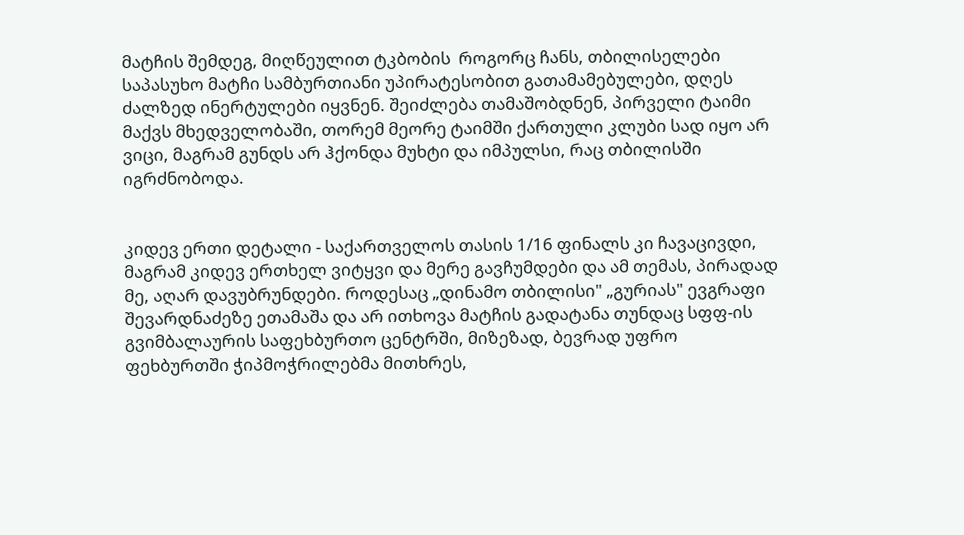მატჩის შემდეგ, მიღწეულით ტკბობის  როგორც ჩანს, თბილისელები საპასუხო მატჩი სამბურთიანი უპირატესობით გათამამებულები, დღეს ძალზედ ინერტულები იყვნენ. შეიძლება თამაშობდნენ, პირველი ტაიმი მაქვს მხედველობაში, თორემ მეორე ტაიმში ქართული კლუბი სად იყო არ ვიცი, მაგრამ გუნდს არ ჰქონდა მუხტი და იმპულსი, რაც თბილისში იგრძნობოდა.


კიდევ ერთი დეტალი - საქართველოს თასის 1/16 ფინალს კი ჩავაცივდი, მაგრამ კიდევ ერთხელ ვიტყვი და მერე გავჩუმდები და ამ თემას, პირადად მე, აღარ დავუბრუნდები. როდესაც „დინამო თბილისი" „გურიას" ევგრაფი შევარდნაძეზე ეთამაშა და არ ითხოვა მატჩის გადატანა თუნდაც სფფ-ის გვიმბალაურის საფეხბურთო ცენტრში, მიზეზად, ბევრად უფრო ფეხბურთში ჭიპმოჭრილებმა მითხრეს,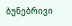ბუნებრივი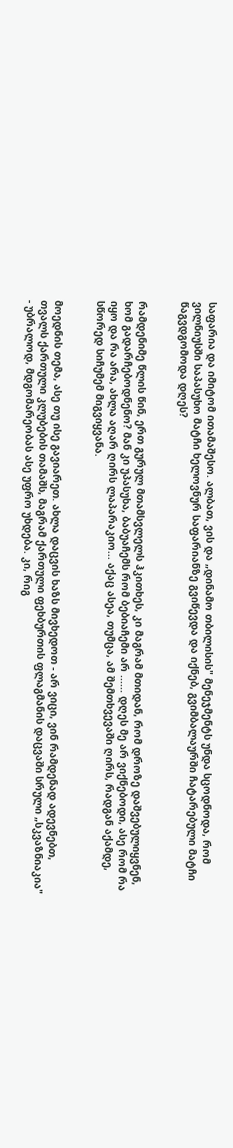საფარია და იმიტომ ითამაშესო. ალბათ, ვის და „დინამო თბილისის" მენეჯმენტს უნდა სცოდნოდა, რომ ვილნიუსში საპასუხო მატჩი ხელოვნურ საფარიანზე გვიწევდა და იქნებ, გვიმბალაურში ჩატარებული მატჩი წაგვდგომოდა დღეს?


რამდენიმე წლის წინ, ერთ გურულ მთამსვლელს ჰკითხეს, კი მაგრამ მთიდან, რომ დროზე დაშვებულიყვნენ, ხომ გადარჩებოდნენო? მან კი უპასუხა, ბაბუაჩემს რომ ბებიაჩემი არ ...... დღეს მე არ ვიქნებოდი, ასე რომ რა იყო და რა არა, ახლა აღარ ღირს ლაპარაკიო... აქაც ასეა, თუმცა, ამ შემთხვევაში ღირს, რადგან აქამდე, სწორედ სიჩუმემ მიგვიყვანა.


მოედნის თემა, ასე თუ ისე გავიარეთ. ახლა დაცვის ხაზს მივხედოთ - არ ვიცი, ვინ რამდენად ადევნებთ, თვალს ქართული კლუბების თამაშს, მაგრამ ქართული ფეხბურთის ფლაგმანის დაცვაში სრული „სკვაზნიაკია" - უბრალოდ, მდგომარეობას ასე უფრო უხდება. კი, რიგ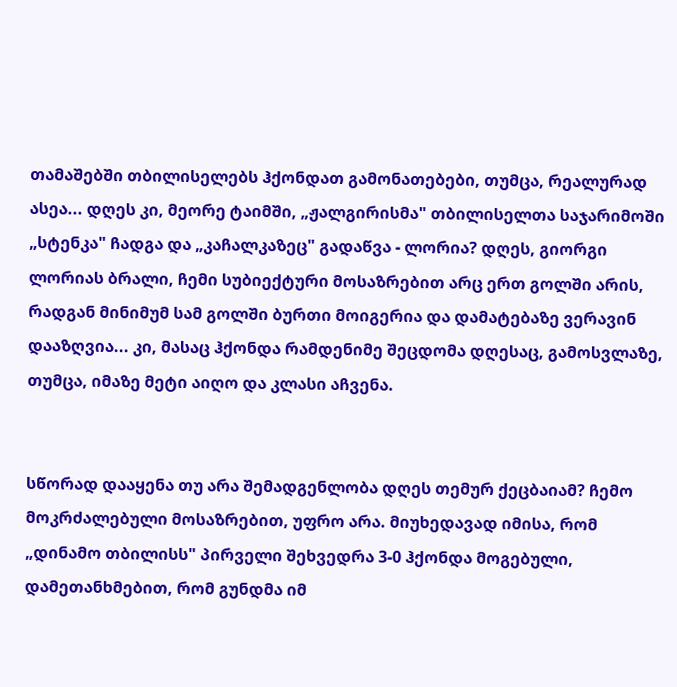თამაშებში თბილისელებს ჰქონდათ გამონათებები, თუმცა, რეალურად ასეა... დღეს კი, მეორე ტაიმში, „ჟალგირისმა" თბილისელთა საჯარიმოში „სტენკა" ჩადგა და „კაჩალკაზეც" გადაწვა - ლორია? დღეს, გიორგი ლორიას ბრალი, ჩემი სუბიექტური მოსაზრებით არც ერთ გოლში არის, რადგან მინიმუმ სამ გოლში ბურთი მოიგერია და დამატებაზე ვერავინ დააზღვია... კი, მასაც ჰქონდა რამდენიმე შეცდომა დღესაც, გამოსვლაზე, თუმცა, იმაზე მეტი აიღო და კლასი აჩვენა.


სწორად დააყენა თუ არა შემადგენლობა დღეს თემურ ქეცბაიამ? ჩემო მოკრძალებული მოსაზრებით, უფრო არა. მიუხედავად იმისა, რომ „დინამო თბილისს" პირველი შეხვედრა 3-0 ჰქონდა მოგებული, დამეთანხმებით, რომ გუნდმა იმ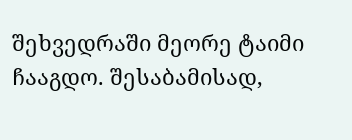შეხვედრაში მეორე ტაიმი ჩააგდო. შესაბამისად,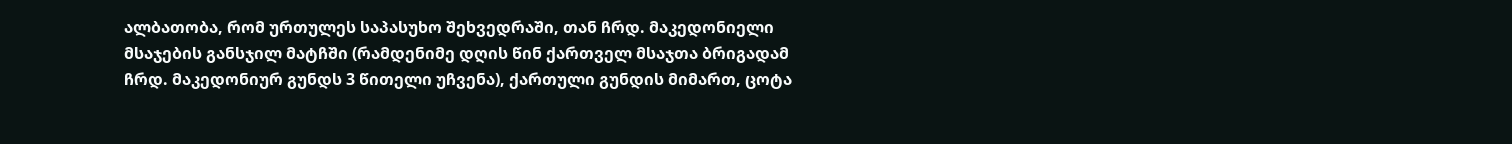ალბათობა, რომ ურთულეს საპასუხო შეხვედრაში, თან ჩრდ. მაკედონიელი მსაჯების განსჯილ მატჩში (რამდენიმე დღის წინ ქართველ მსაჯთა ბრიგადამ ჩრდ. მაკედონიურ გუნდს 3 წითელი უჩვენა), ქართული გუნდის მიმართ, ცოტა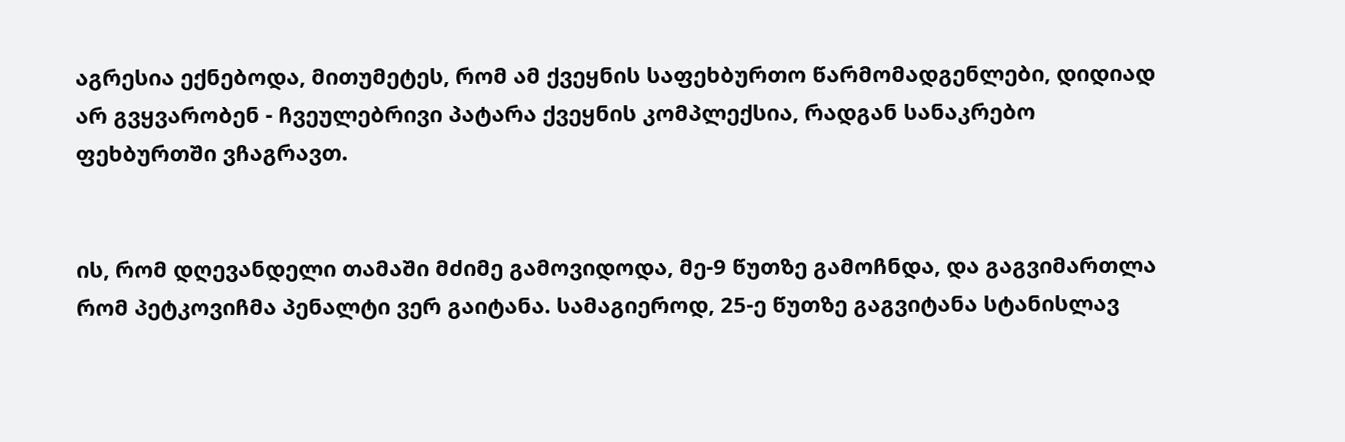აგრესია ექნებოდა, მითუმეტეს, რომ ამ ქვეყნის საფეხბურთო წარმომადგენლები, დიდიად არ გვყვარობენ - ჩვეულებრივი პატარა ქვეყნის კომპლექსია, რადგან სანაკრებო ფეხბურთში ვჩაგრავთ.


ის, რომ დღევანდელი თამაში მძიმე გამოვიდოდა, მე-9 წუთზე გამოჩნდა, და გაგვიმართლა რომ პეტკოვიჩმა პენალტი ვერ გაიტანა. სამაგიეროდ, 25-ე წუთზე გაგვიტანა სტანისლავ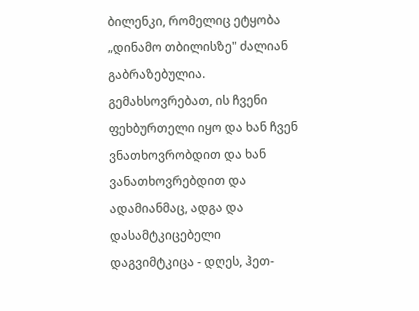ბილენკი, რომელიც ეტყობა „დინამო თბილისზე" ძალიან გაბრაზებულია. გემახსოვრებათ, ის ჩვენი ფეხბურთელი იყო და ხან ჩვენ ვნათხოვრობდით და ხან ვანათხოვრებდით და ადამიანმაც, ადგა და დასამტკიცებელი დაგვიმტკიცა - დღეს, ჰეთ-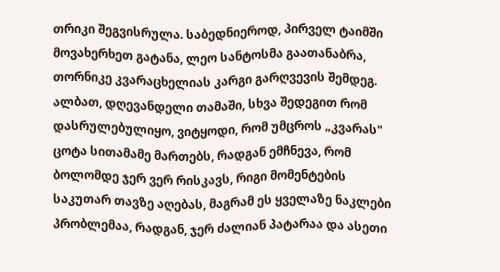თრიკი შეგვისრულა. საბედნიეროდ, პირველ ტაიმში მოვახერხეთ გატანა, ლეო სანტოსმა გაათანაბრა, თორნიკე კვარაცხელიას კარგი გარღვევის შემდეგ. ალბათ, დღევანდელი თამაში, სხვა შედეგით რომ დასრულებულიყო, ვიტყოდი, რომ უმცროს „კვარას" ცოტა სითამამე მართებს, რადგან ემჩნევა, რომ ბოლომდე ჯერ ვერ რისკავს, რიგი მომენტების საკუთარ თავზე აღებას, მაგრამ ეს ყველაზე ნაკლები პრობლემაა, რადგან, ჯერ ძალიან პატარაა და ასეთი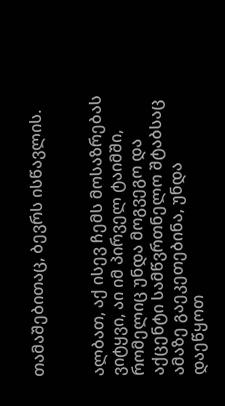თამაშებითაც, ბევრს ისწავლის.


ალბათ, აქ ისევ ჩემს მოსაზრებას ვიტყვი, აი იმ პირველ ტაიმში, რომელიც უნდა მოგვეგო და აქცენტი სამწვრთნელო შტაბსაც ამაზე გაეკეთებინა, უნდა დაეწყოთ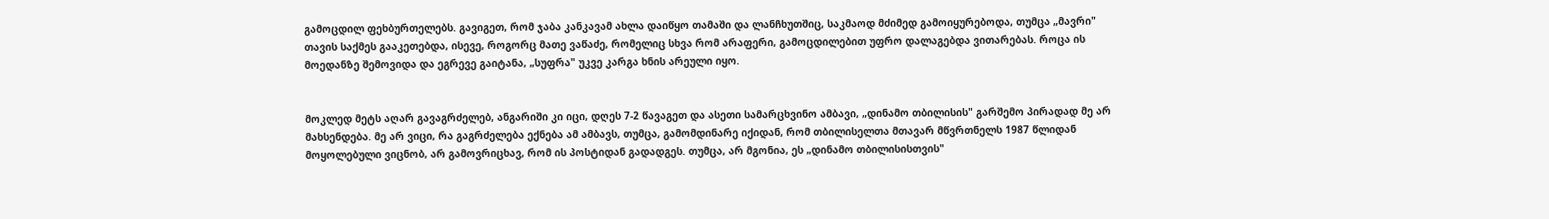გამოცდილ ფეხბურთელებს. გავიგეთ, რომ ჯაბა კანკავამ ახლა დაიწყო თამაში და ლანჩხუთშიც, საკმაოდ მძიმედ გამოიყურებოდა, თუმცა „მავრი" თავის საქმეს გააკეთებდა, ისევე, როგორც მათე ვაწაძე, რომელიც სხვა რომ არაფერი, გამოცდილებით უფრო დალაგებდა ვითარებას. როცა ის მოედანზე შემოვიდა და ეგრევე გაიტანა, „სუფრა" უკვე კარგა ხნის არეული იყო.


მოკლედ მეტს აღარ გავაგრძელებ, ანგარიში კი იცი, დღეს 7-2 წავაგეთ და ასეთი სამარცხვინო ამბავი, „დინამო თბილისის" გარშემო პირადად მე არ მახსენდება. მე არ ვიცი, რა გაგრძელება ექნება ამ ამბავს, თუმცა, გამომდინარე იქიდან, რომ თბილისელთა მთავარ მწვრთნელს 1987 წლიდან მოყოლებული ვიცნობ, არ გამოვრიცხავ, რომ ის პოსტიდან გადადგეს. თუმცა, არ მგონია, ეს „დინამო თბილისისთვის"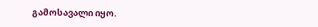გამოსავალი იყო.